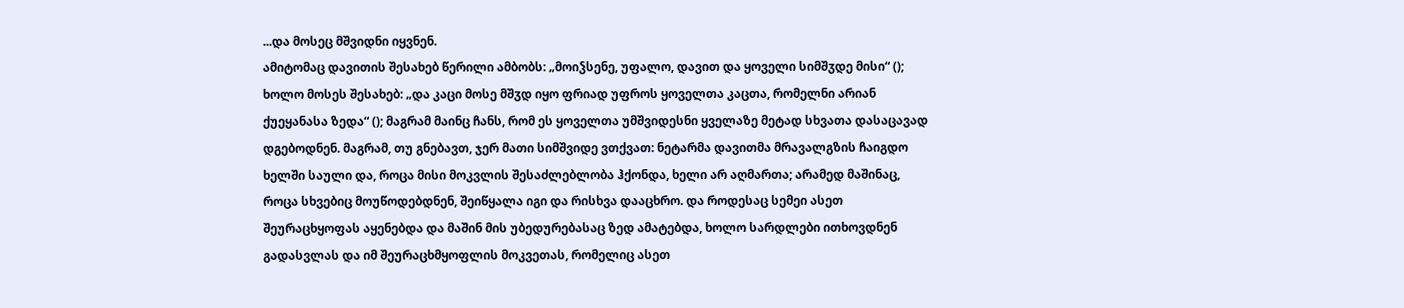...და მოსეც მშვიდნი იყვნენ.
ამიტომაც დავითის შესახებ წერილი ამბობს: „მოიჴსენე, უფალო, დავით და ყოველი სიმშჳდე მისი“ (); ხოლო მოსეს შესახებ: „და კაცი მოსე მშჳდ იყო ფრიად უფროს ყოველთა კაცთა, რომელნი არიან ქუეყანასა ზედა“ (); მაგრამ მაინც ჩანს, რომ ეს ყოველთა უმშვიდესნი ყველაზე მეტად სხვათა დასაცავად დგებოდნენ. მაგრამ, თუ გნებავთ, ჯერ მათი სიმშვიდე ვთქვათ: ნეტარმა დავითმა მრავალგზის ჩაიგდო ხელში საული და, როცა მისი მოკვლის შესაძლებლობა ჰქონდა, ხელი არ აღმართა; არამედ მაშინაც, როცა სხვებიც მოუწოდებდნენ, შეიწყალა იგი და რისხვა დააცხრო. და როდესაც სემეი ასეთ შეურაცხყოფას აყენებდა და მაშინ მის უბედურებასაც ზედ ამატებდა, ხოლო სარდლები ითხოვდნენ გადასვლას და იმ შეურაცხმყოფლის მოკვეთას, რომელიც ასეთ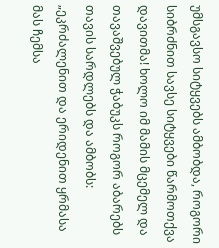უმსგავსო სიტყვებს ამბობდა, როგორი სიბრძნით სავსე სიტყვები წარმოთქვა დავითმა! ხოლო იმ მამის მცემელ და თავაშვებულ ჭაბუკს როგორ აბარებს თავის სარდლებს და ამბობს: „ეკრძალენით და ერიდენით ყრმასა მას ჩემსა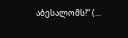აბესალომს!“ (...